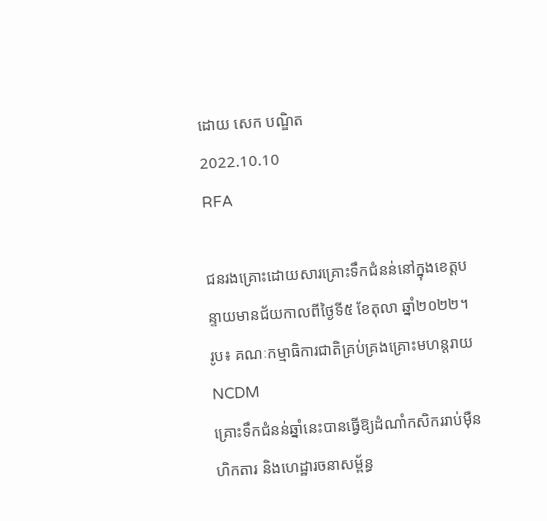ដោយ សេក បណ្ឌិត
2022.10.10
RFA

ជនរងគ្រោះដោយសារគ្រោះទឹកជំនន់នៅក្នុងខេត្តបន្ទាយមានជ័យកាលពីថ្ងៃទី៥ ខែតុលា ឆ្នាំ២០២២។ រូប៖ គណៈកម្មាធិការជាតិគ្រប់គ្រងគ្រោះមហន្តរាយ NCDM
គ្រោះទឹកជំនន់ឆ្នាំនេះបានធ្វើឱ្យដំណាំកសិកររាប់ម៉ឺនហិកតារ និងហេដ្ឋារចនាសម្ព័ន្ធ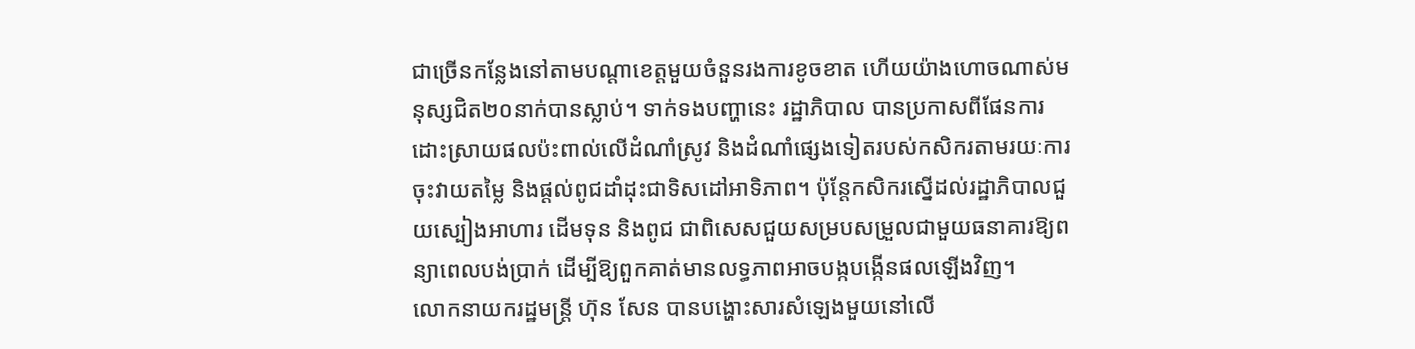ជាច្រើនកន្លែងនៅតាមបណ្តាខេត្តមួយចំនួនរងការខូចខាត ហើយយ៉ាងហោចណាស់មនុស្សជិត២០នាក់បានស្លាប់។ ទាក់ទងបញ្ហានេះ រដ្ឋាភិបាល បានប្រកាសពីផែនការដោះស្រាយផលប៉ះពាល់លើដំណាំស្រូវ និងដំណាំផ្សេងទៀតរបស់កសិករតាមរយៈការចុះវាយតម្លៃ និងផ្តល់ពូជដាំដុះជាទិសដៅអាទិភាព។ ប៉ុន្តែកសិករស្នើដល់រដ្ឋាភិបាលជួយស្បៀងអាហារ ដើមទុន និងពូជ ជាពិសេសជួយសម្របសម្រួលជាមួយធនាគារឱ្យពន្យាពេលបង់ប្រាក់ ដើម្បីឱ្យពួកគាត់មានលទ្ធភាពអាចបង្កបង្កើនផលឡើងវិញ។
លោកនាយករដ្ឋមន្រ្តី ហ៊ុន សែន បានបង្ហោះសារសំឡេងមួយនៅលើ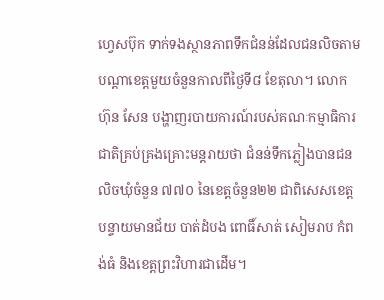ហ្វេសប៊ុក ទាក់ទងស្ថានភាពទឹកជំនន់ដែលជនលិចតាមបណ្តាខេត្តមួយចំនួនកាលពីថ្ងៃទី៨ ខែតុលា។ លោក ហ៊ុន សែន បង្ហាញរបាយការណ៍របស់គណៈកម្មាធិការជាតិគ្រប់គ្រងគ្រោះមន្តរាយថា ជំនន់ទឹកភ្លៀងបានជនលិចឃុំចំនួន ៧៧០ នៃខេត្តចំនួន២២ ជាពិសេសខេត្តបន្ទាយមានជ័យ បាត់ដំបង ពោធិ៍សាត់ សៀមរាប កំពង់ធំ និងខេត្តព្រះវិហារជាដើម។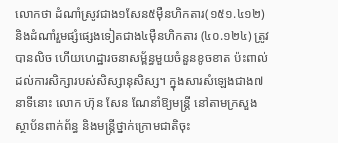លោកថា ដំណាំស្រូវជាង១សែន៥ម៉ឺនហិកតារ(១៥១.៤១២) និងដំណាំរួមផ្សំផ្សេងទៀតជាង៤ម៉ឺនហិកតារ (៤០.១២៤) ត្រូវបានលិច ហើយហេដ្ឋារចនាសម្ព័ន្ធមួយចំនួនខូចខាត ប៉ះពាល់ដល់ការសិក្សារបស់សិស្សានុសិស្ស។ ក្នុងសារសំឡេងជាង៧នាទីនោះ លោក ហ៊ុន សែន ណែនាំឱ្យមន្រ្តី នៅតាមក្រសួងស្ថាប័នពាក់ព័ន្ធ និងមន្រ្តីថ្នាក់ក្រោមជាតិចុះ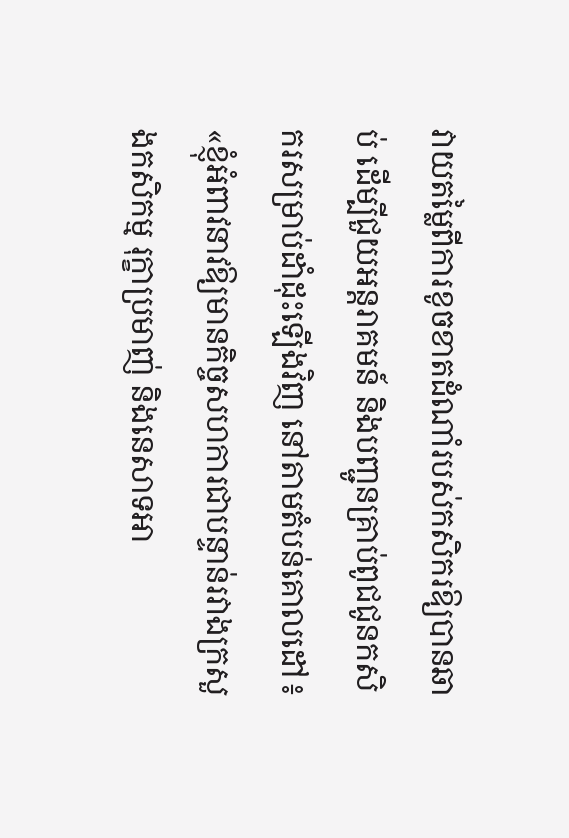វាយតម្លៃពីការខូចខាតដំណាំរបស់កសិករឱ្យបានឆាប់ ដើម្បីជួយអន្តរាគមន៍ និងបញ្ជូនគ្រាប់ពូជជូនកសិករសម្រាប់ដាំដុះឡើងវិញ នៅតាមតំបន់គោលដៅ៖ «ខ្ញុំអំពាវនាវឱ្យមានកិច្ចសហការជាបន្ទាន់រវាងក្រសួងកសិកម្ម រុក្ខាប្រមាញ់ និងនេសាទអា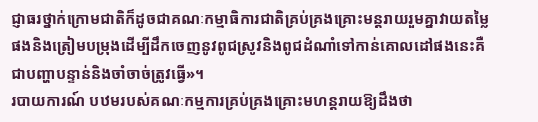ជ្ញាធរថ្នាក់ក្រោមជាតិក៏ដូចជាគណៈកម្មាធិការជាតិគ្រប់គ្រងគ្រោះមន្តរាយរួមគ្នាវាយតម្លៃផងនិងត្រៀមបម្រុងដើម្បីដឹកចេញនូវពូជស្រូវនិងពូជដំណាំទៅកាន់គោលដៅផងនេះគឺជាបញ្ហាបន្ទាន់និងចាំចាច់ត្រូវធ្វើ»។
របាយការណ៍ បឋមរបស់គណៈកម្មការគ្រប់គ្រងគ្រោះមហន្តរាយឱ្យដឹងថា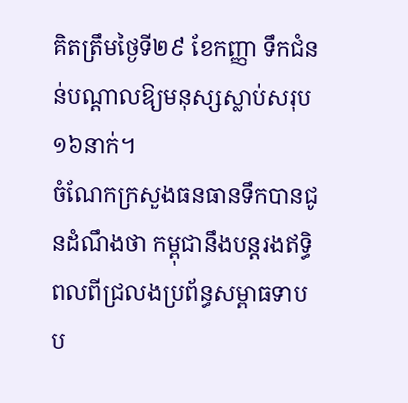គិតត្រឹមថ្ងៃទី២៩ ខែកញ្ញា ទឹកជំនន់បណ្តាលឱ្យមនុស្សស្លាប់សរុប ១៦នាក់។
ចំណែកក្រសួងធនធានទឹកបានជូនដំណឹងថា កម្ពុជានឹងបន្តរងឥទ្ធិពលពីជ្រលងប្រព័ន្ធសម្ពាធទាប ប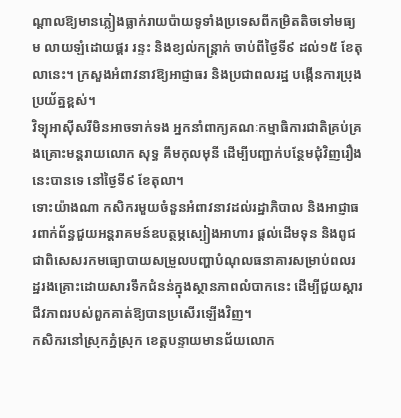ណ្តាលឱ្យមានភ្លៀងធ្លាក់រាយប៉ាយទូទាំងប្រទេសពីកម្រិតតិចទៅមធ្យម លាយឡំដោយផ្គរ រន្ទះ និងខ្យល់កន្ត្រាក់ ចាប់ពីថ្ងៃទី៩ ដល់១៥ ខែតុលានេះ។ ក្រសួងអំពាវនាវឱ្យអាជ្ញាធរ និងប្រជាពលរដ្ឋ បង្កើនការប្រុងប្រយ័ត្នខ្ពស់។
វិទ្យុអាស៊ីសរីមិនអាចទាក់ទង អ្នកនាំពាក្យគណៈកម្មាធិការជាតិគ្រប់គ្រងគ្រោះមន្តរាយលោក សុទ្ធ គឹមកុលមុនី ដើម្បីបញ្ជាក់បន្ថែមជុំវិញរឿងនេះបានទេ នៅថ្ងៃទី៩ ខែតុលា។
ទោះយ៉ាងណា កសិករមួយចំនួនអំពាវនាវដល់រដ្ឋាភិបាល និងអាជ្ញាធរពាក់ព័ន្ធជួយអន្តរាគមន៍ឧបត្ថម្ភស្បៀងអាហារ ផ្តល់ដើមទុន និងពូជ ជាពិសេសរកមធ្យោបាយសម្រួលបញ្ហាបំណុលធនាគារសម្រាប់ពលរដ្ឋរងគ្រោះដោយសារទឹកជំនន់ក្នុងស្ថានភាពលំបាកនេះ ដើម្បីជួយស្តារជីវភាពរបស់ពួកគាត់ឱ្យបានប្រសើរឡើងវិញ។
កសិករនៅស្រុកភ្នំស្រុក ខេត្តបន្ទាយមានជ័យលោក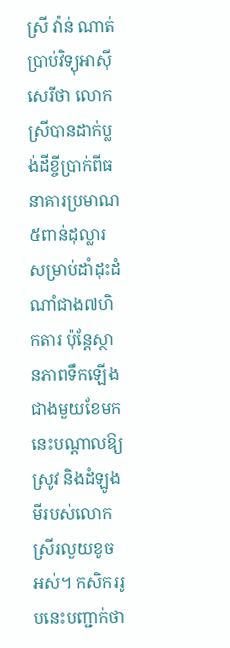ស្រី វ៉ាន់ ណាត់ ប្រាប់វិទ្យុអាស៊ីសេរីថា លោកស្រីបានដាក់ប្លង់ដីខ្ចីប្រាក់ពីធនាគារប្រមាណ៥ពាន់ដុល្លារសម្រាប់ដាំដុះដំណាំជាង៧ហិកតារ ប៉ុន្តែស្ថានភាពទឹកឡើងជាងមួយខែមកនេះបណ្តាលឱ្យស្រូវ និងដំឡូងមីរបស់លោកស្រីរលួយខូចអស់។ កសិកររូបនេះបញ្ជាក់ថា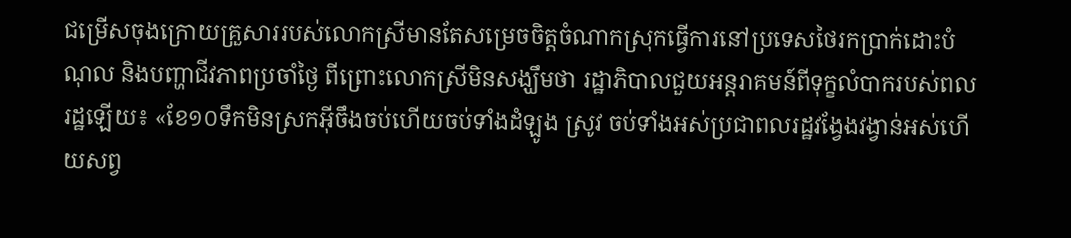ជម្រើសចុងក្រោយគ្រួសាររបស់លោកស្រីមានតែសម្រេចចិត្តចំណាកស្រុកធ្វើការនៅប្រទេសថៃរកប្រាក់ដោះបំណុល និងបញ្ហាជីវភាពប្រចាំថ្ងៃ ពីព្រោះលោកស្រីមិនសង្ឃឹមថា រដ្ឋាភិបាលជួយអន្តរាគមន៍ពីទុក្ខលំបាករបស់ពលរដ្ឋឡើយ៖ «ខែ១០ទឹកមិនស្រកអ៊ីចឹងចប់ហើយចប់ទាំងដំឡូង ស្រូវ ចប់ទាំងអស់ប្រជាពលរដ្ឋវង្វែងវង្វាន់អស់ហើយសព្វ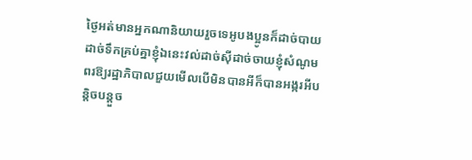ថ្ងៃអត់មានអ្នកណានិយាយរួចទេអូបងប្អូនក៏ដាច់បាយដាច់ទឹកគ្រប់គ្នាខ្ញុំឯនេះវល់ដាច់ស៊ីដាច់ចាយខ្ញុំសំណូមពរឱ្យរដ្ឋាភិបាលជួយមើលបើមិនបានអីក៏បានអង្ករអីបន្តិចបន្តួច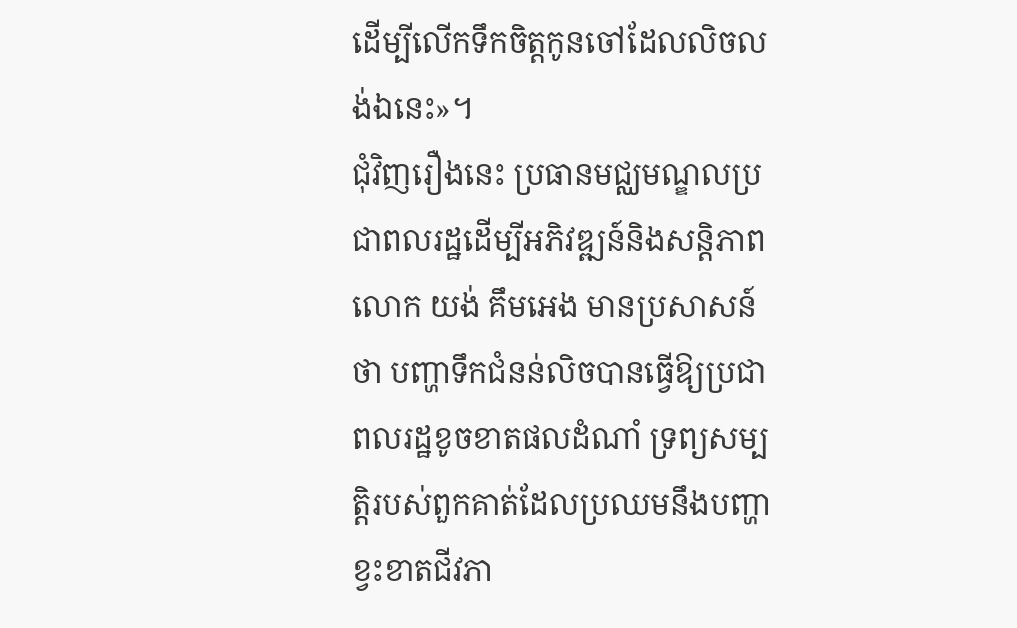ដើម្បីលើកទឹកចិត្តកូនចៅដែលលិចលង់ឯនេះ»។
ជុំវិញរឿងនេះ ប្រធានមជ្ឈមណ្ឌលប្រជាពលរដ្ឋដើម្បីអភិវឌ្ឍន៍និងសន្តិភាពលោក យង់ គឹមអេង មានប្រសាសន៍ថា បញ្ហាទឹកជំនន់លិចបានធ្វើឱ្យប្រជាពលរដ្ឋខូចខាតផលដំណាំ ទ្រព្យសម្បត្តិរបស់ពួកគាត់ដែលប្រឈមនឹងបញ្ហាខ្វះខាតជីវភា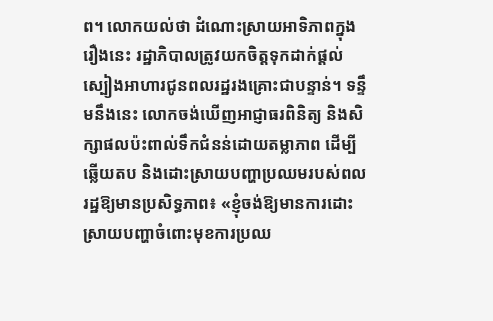ព។ លោកយល់ថា ដំណោះស្រាយអាទិភាពក្នុងរឿងនេះ រដ្ឋាភិបាលត្រូវយកចិត្តទុកដាក់ផ្តល់ស្បៀងអាហារជូនពលរដ្ឋរងគ្រោះជាបន្ទាន់។ ទន្ទឹមនឹងនេះ លោកចង់ឃើញអាជ្ញាធរពិនិត្យ និងសិក្សាផលប៉ះពាល់ទឹកជំនន់ដោយតម្លាភាព ដើម្បីឆ្លើយតប និងដោះស្រាយបញ្ហាប្រឈមរបស់ពលរដ្ឋឱ្យមានប្រសិទ្ធភាព៖ «ខ្ញុំចង់ឱ្យមានការដោះស្រាយបញ្ហាចំពោះមុខការប្រឈ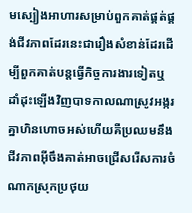មស្បៀងអាហារសម្រាប់ពួកគាត់ផ្គត់ផ្គង់ជីវភាពដែរនេះជារឿងសំខាន់ដែរដើម្បីពួកគាត់បន្តធ្វើកិច្ចការងារទៀតឬដាំដុះឡើងវិញបាទកាលណាស្រូវអង្ករគ្នាហិនហោចអស់ហើយគឺប្រឈមនឹងជីវភាពអ៊ីចឹងគាត់អាចជ្រើសរើសការចំណាកស្រុកប្រថុយ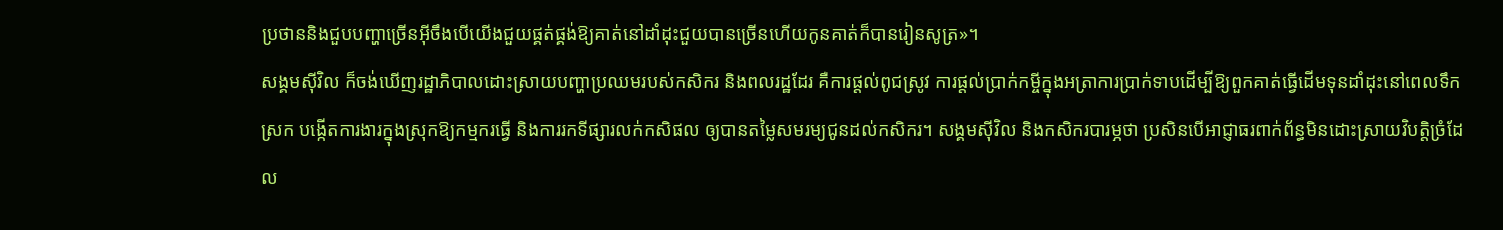ប្រថាននិងជួបបញ្ហាច្រើនអ៊ីចឹងបើយើងជួយផ្គត់ផ្គង់ឱ្យគាត់នៅដាំដុះជួយបានច្រើនហើយកូនគាត់ក៏បានរៀនសូត្រ»។
សង្គមស៊ីវិល ក៏ចង់ឃើញរដ្ឋាភិបាលដោះស្រាយបញ្ហាប្រឈមរបស់កសិករ និងពលរដ្ឋដែរ គឺការផ្ដល់ពូជស្រូវ ការផ្ដល់ប្រាក់កម្ចីក្នុងអត្រាការប្រាក់ទាបដើម្បីឱ្យពួកគាត់ធ្វើដើមទុនដាំដុះនៅពេលទឹកស្រក បង្កើតការងារក្នុងស្រុកឱ្យកម្មករធ្វើ និងការរកទីផ្សារលក់កសិផល ឲ្យបានតម្លៃសមរម្យជូនដល់កសិករ។ សង្គមស៊ីវិល និងកសិករបារម្ភថា ប្រសិនបើអាជ្ញាធរពាក់ព័ន្ធមិនដោះស្រាយវិបត្តិច្រំដែល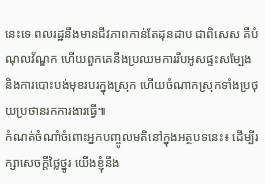នេះទេ ពលរដ្ឋនឹងមានជីវភាពកាន់តែដុនដាប ជាពិសេស គឺបំណុលវ័ណ្ឌក ហើយពួកគេនឹងប្រឈមការរឹបអូសផ្ទះសម្បែង និងការបោះបង់មុខរបរក្នុងស្រុក ហើយចំណាកស្រុកទាំងប្រថុយប្រថានរកការងារធ្វើ៕
កំណត់ចំណាំចំពោះអ្នកបញ្ចូលមតិនៅក្នុងអត្ថបទនេះ៖ ដើម្បីរក្សាសេចក្ដីថ្លៃថ្នូរ យើងខ្ញុំនឹង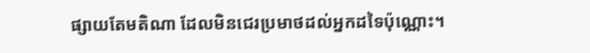ផ្សាយតែមតិណា ដែលមិនជេរប្រមាថដល់អ្នកដទៃប៉ុណ្ណោះ។